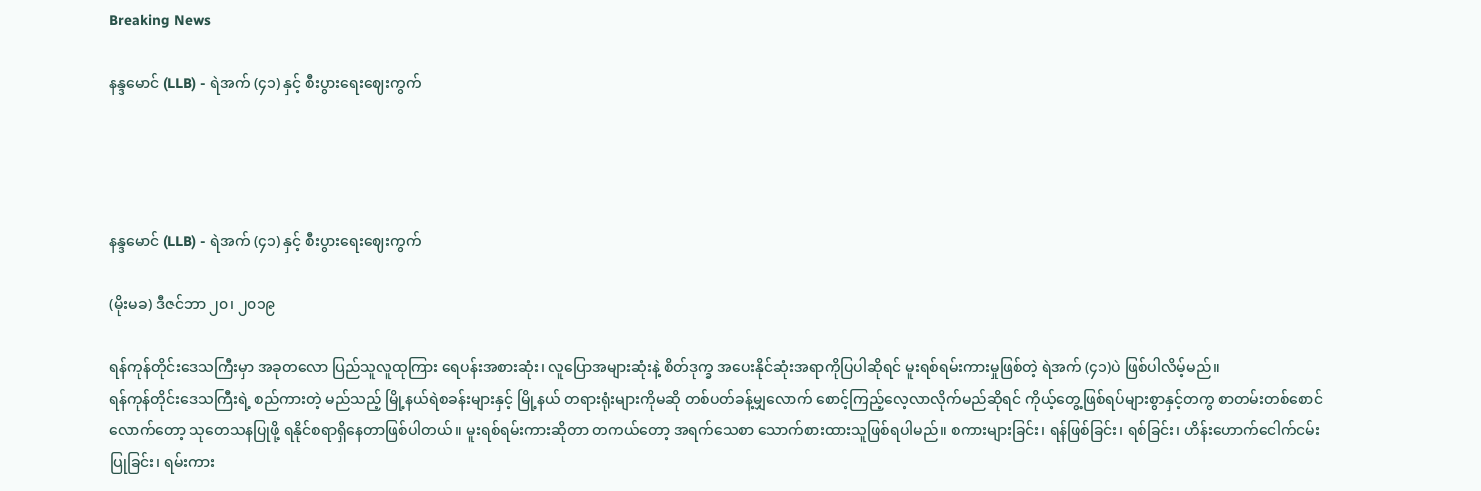Breaking News

နန္ဒမောင် (LLB) - ရဲအက် (၄၁) နှင့် စီးပွားရေးဈေးကွက်




နန္ဒမောင် (LLB) - ရဲအက် (၄၁) နှင့် စီးပွားရေးဈေးကွက်

(မိုးမခ) ဒီဇင်ဘာ ၂၀၊ ၂၀၁၉

ရန်ကုန်တိုင်းဒေသကြီးမှာ အခုတလော ပြည်သူလူထုကြား ရေပန်းအစားဆုံး၊ လူပြောအများဆုံးနဲ့ စိတ်ဒုက္ခ အပေးနိုင်ဆုံးအရာကိုပြပါဆိုရင် မူးရစ်ရမ်းကားမှုဖြစ်တဲ့ ရဲအက် (၄၁)ပဲ ဖြစ်ပါလိမ့်မည်။
ရန်ကုန်တိုင်းဒေသကြီးရဲ့ စည်ကားတဲ့ မည်သည့် မြို့နယ်ရဲစခန်းများနှင့် မြို့နယ် တရားရုံးများကိုမဆို တစ်ပတ်ခန့်မျှလောက် စောင့်ကြည့်လေ့လာလိုက်မည်ဆိုရင် ကိုယ့်တွေ့ဖြစ်ရပ်များစွာနှင့်တကွ စာတမ်းတစ်စောင် လောက်တော့ သုတေသနပြုဖို့ ရနိုင်စရာရှိနေတာဖြစ်ပါတယ်။ မူးရစ်ရမ်းကားဆိုတာ တကယ်တော့ အရက်သေစာ သောက်စားထားသူဖြစ်ရပါမည်။ စကားများခြင်း၊ ရန်ဖြစ်ခြင်း၊ ရစ်ခြင်း၊ ဟိန်းဟောက်ငေါက်ငမ်းပြုခြင်း၊ ရမ်းကား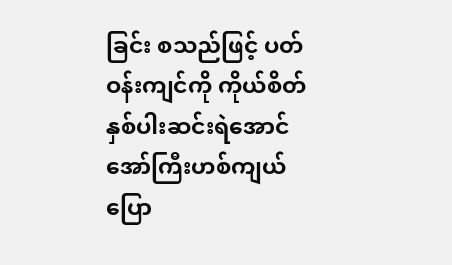ခြင်း စသည်ဖြင့် ပတ်ဝန်းကျင်ကို ကိုယ်စိတ်နှစ်ပါးဆင်းရဲအောင် အော်ကြီးဟစ်ကျယ် ပြော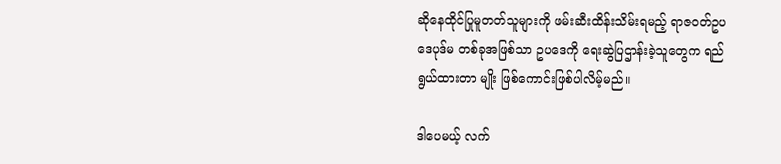ဆိုနေထိုင်ပြုမူတတ်သူများကို ဖမ်းဆီးထိန်းသိမ်းရမည့် ရာဇဝတ်ဥပဒေပုဒ်မ တစ်ခုအဖြစ်သာ ဥပဒေကို ရေးဆွဲပြဌာန်းခဲ့သူတွေက ရည်ရွယ်ထားတာ မျိုး ဖြစ်ကောင်းဖြစ်ပါလိမ့်မည်။

ဒါပေမယ့် လက်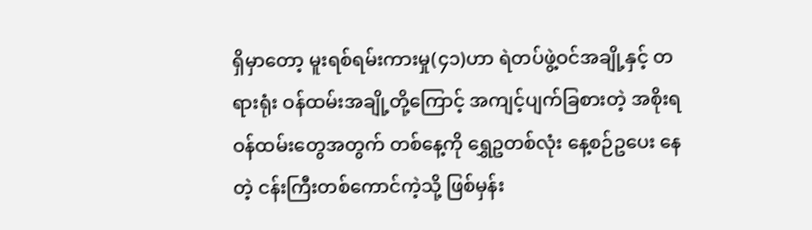ရှိမှာတော့ မူးရစ်ရမ်းကားမှု(၄၁)ဟာ ရဲတပ်ဖွဲ့ဝင်အချို့နှင့် တရားရုံး ဝန်ထမ်းအချို့တို့ကြောင့် အကျင့်ပျက်ခြစားတဲ့ အစိုးရဝန်ထမ်းတွေအတွက် တစ်နေ့ကို ရွှေဥတစ်လုံး နေ့စဉ်ဥပေး နေတဲ့ ငန်းကြီးတစ်ကောင်ကဲ့သို့ ဖြစ်မှန်း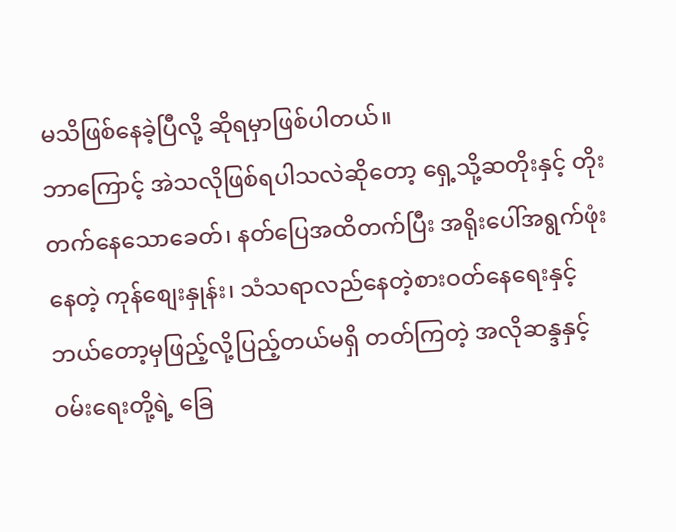မသိဖြစ်နေခဲ့ပြီလို့ ဆိုရမှာဖြစ်ပါတယ်။
ဘာကြောင့် အဲသလိုဖြစ်ရပါသလဲဆိုတော့ ရှေ့သို့ဆတိုးနှင့် တိုးတက်နေသောခေတ်၊ နတ်ပြေအထိတက်ပြီး အရိုးပေါ်အရွက်ဖုံးနေတဲ့ ကုန်စျေးနှုန်း၊ သံသရာလည်နေတဲ့စားဝတ်နေရေးနှင့် ဘယ်တော့မှဖြည့်လို့ပြည့်တယ်မရှိ တတ်ကြတဲ့ အလိုဆန္ဒနှင့်ဝမ်းရေးတို့ရဲ့ ခြေ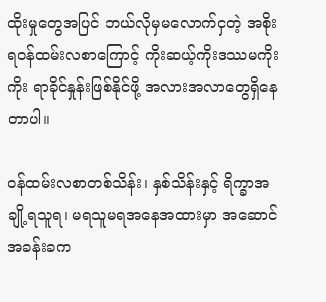ထိုးမှုတွေအပြင် ဘယ်လိုမှမလောက်ငှတဲ့ အစိုးရဝန်ထမ်းလစာကြောင့် ကိုးဆယ့်ကိုးဒဿမကိုးကိုး ရာခိုင်နှုန်းဖြစ်နိုင်ဖို့ အလားအလာတွေရှိနေတာပါ။

ဝန်ထမ်းလစာတစ်သိန်း၊ နှစ်သိန်းနှင့် ရိက္ခာအချို့ရသူရ၊ မရသူမရအနေအထားမှာ အဆောင်အခန်းခက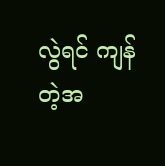လွဲရင် ကျန်တဲ့အ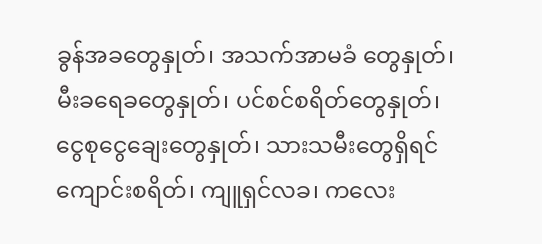ခွန်အခတွေနှုတ်၊ အသက်အာမခံ တွေနှုတ်၊ မီးခရေခတွေနှုတ်၊ ပင်စင်စရိတ်တွေနှုတ်၊ ငွေစုငွေချေးတွေနှုတ်၊ သားသမီးတွေရှိရင် ကျောင်းစရိတ်၊ ကျူရှင်လခ၊ ကလေး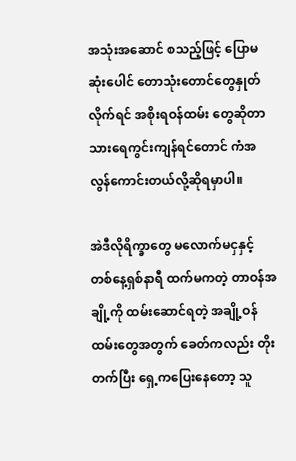အသုံးအဆောင် စသည့်ဖြင့် ပြောမဆုံးပေါင် တောသုံးတောင်တွေနှုတ်လိုက်ရင် အစိုးရဝန်ထမ်း တွေဆိုတာ သားရေကွင်းကျန်ရင်တောင် ကံအလွန်ကောင်းတယ်လို့ဆိုရမှာပါ။

အဲဒီလိုရိက္ခာတွေ မလောက်မငှနှင့် တစ်နေ့ရှစ်နာရီ ထက်မကတဲ့ တာဝန်အချို့ကို ထမ်းဆောင်ရတဲ့ အချို့ဝန်ထမ်းတွေအတွက် ခေတ်ကလည်း တိုးတက်ပြီး ရှေ့ကပြေးနေတော့ သူ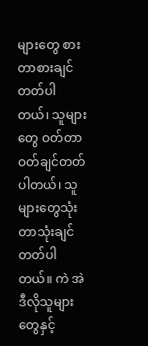များတွေ စားတာစားချင်တတ်ပါတယ်၊ သူများတွေ ဝတ်တာဝတ်ချင်တတ်ပါတယ်၊ သူများတွေသုံးတာသုံးချင် တတ်ပါတယ်။ ကဲ အဲဒီလိုသူများတွေနှင့်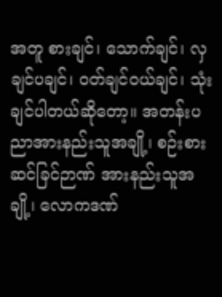အတူ စားချင်၊ သောက်ချင်၊ လှချင်ပချင်၊ ဝတ်ချင်ဝယ်ချင်၊ သုံးချင်ပါတယ်ဆိုတော့။ အတန်းပညာအားနည်းသူအချို့၊ စဉ်းစားဆင်ခြင်ဉာဏ် အားနည်းသူအချို့၊ လောကဒဏ်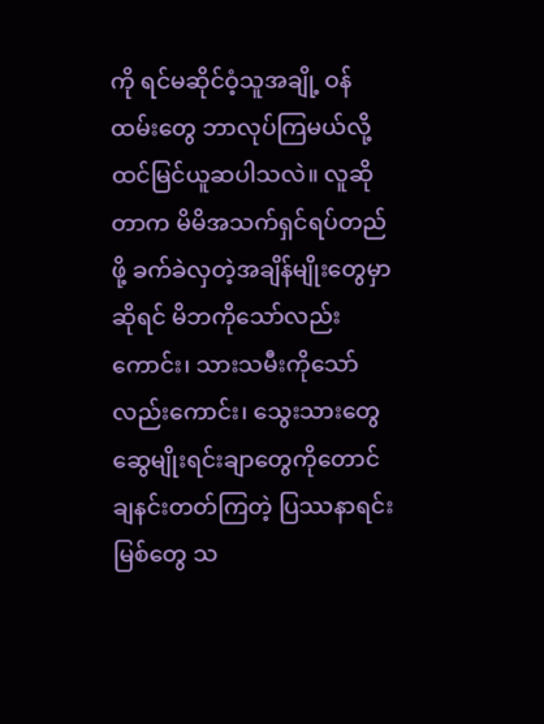ကို ရင်မဆိုင်ဝံ့သူအချို့ ဝန်ထမ်းတွေ ဘာလုပ်ကြမယ်လို့ ထင်မြင်ယူဆပါသလဲ။ လူဆိုတာက မိမိအသက်ရှင်ရပ်တည်ဖို့ ခက်ခဲလှတဲ့အချိန်မျိုးတွေမှာဆိုရင် မိဘကိုသော်လည်းကောင်း၊ သားသမီးကိုသော် လည်းကောင်း၊ သွေးသားတွေ ဆွေမျိုးရင်းချာတွေကိုတောင် ချနင်းတတ်ကြတဲ့ ပြဿနာရင်းမြစ်တွေ သ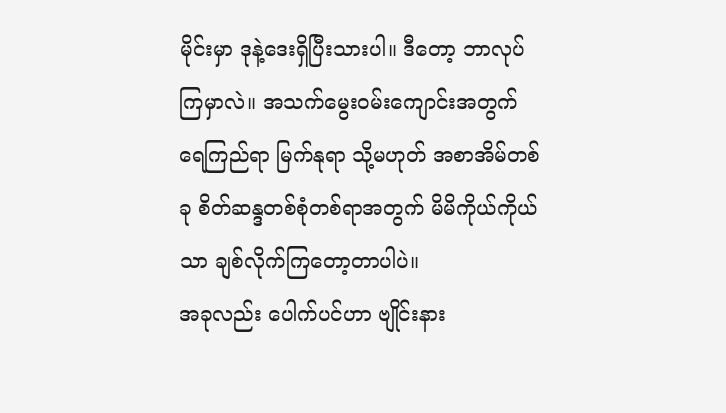မိုင်းမှာ ဒုနဲ့ဒေးရှိပြီးသားပါ။ ဒီတော့ ဘာလုပ်ကြမှာလဲ။ အသက်မွေးဝမ်းကျောင်းအတွက် ရေကြည်ရာ မြက်နုရာ သို့မဟုတ် အစာအိမ်တစ်ခု စိတ်ဆန္ဒတစ်စုံတစ်ရာအတွက် မိမိကိုယ်ကိုယ်သာ ချစ်လိုက်ကြတော့တာပါပဲ။
အခုလည်း ပေါက်ပင်ဟာ ဗျိုင်းနား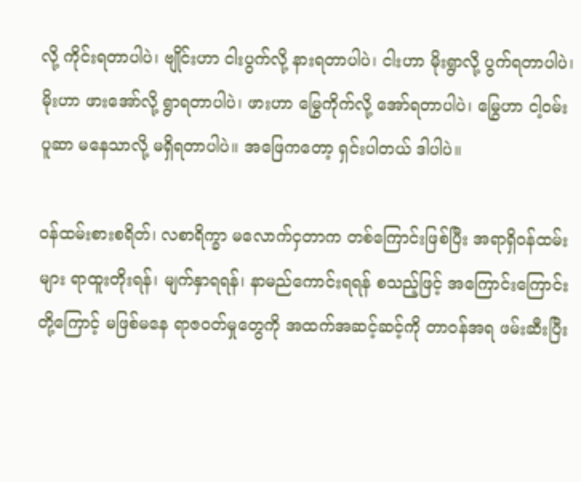လို့ ကိုင်းရတာပါပဲ၊ ဗျိုင်းဟာ ငါးပွက်လို့ နားရတာပါပဲ၊ ငါးဟာ မိုးရွာလို့ ပွက်ရတာပါပဲ၊ မိုးဟာ ဖားအော်လို့ ရွာရတာပါပဲ၊ ဖားဟာ မြွေကိုက်လို့ အော်ရတာပါပဲ၊ မြွေဟာ ငါ့ဝမ်းပူဆာ မနေသာလို့ မရှိရတာပါပဲ။ အဖြေကတော့ ရှင်းပါတယ် ဒါပါပဲ။

ဝန်ထမ်းစားစရိတ်၊ လစာရိက္ခာ မလောက်ငှတာက တစ်ကြောင်းဖြစ်ပြီး အရာရှိဝန်ထမ်းများ ရာထူးတိုးရန်၊ မျက်နှာရရန်၊ နာမည်ကောင်းရရန် စသည့်ဖြင့် အကြောင်းကြောင်း တို့ကြောင့် မဖြစ်မနေ ရာဇဝတ်မှုတွေကို အထက်အဆင့်ဆင့်ကို တာဝန်အရ ဖမ်းဆီးပြီး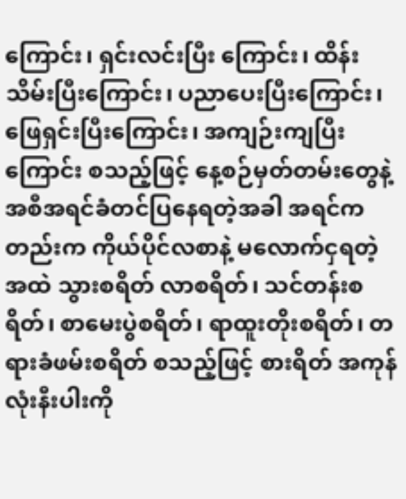ကြောင်း၊ ရှင်းလင်းပြီး ကြောင်း၊ ထိန်းသိမ်းပြီးကြောင်း၊ ပညာပေးပြီးကြောင်း၊ ဖြေရှင်းပြီးကြောင်း၊ အကျဉ်းကျပြီးကြောင်း စသည့်ဖြင့် နေ့စဉ်မှတ်တမ်းတွေနဲ့ အစီအရင်ခံတင်ပြနေရတဲ့အခါ အရင်ကတည်းက ကိုယ်ပိုင်လစာနဲ့ မလောက်ငှရတဲ့အထဲ သွားစရိတ် လာစရိတ်၊ သင်တန်းစရိတ်၊ စာမေးပွဲစရိတ်၊ ရာထူးတိုးစရိတ်၊ တရားခံဖမ်းစရိတ် စသည့်ဖြင့် စားရိတ် အကုန်လုံးနီးပါးကို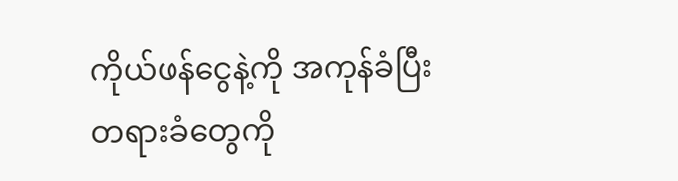ကိုယ်ဖန်ငွေနဲ့ကို အကုန်ခံပြီး တရားခံတွေကို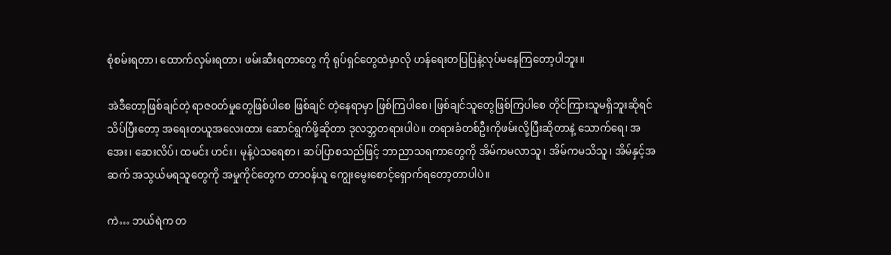စုံစမ်းရတာ၊ ထောက်လှမ်းရတာ၊ ဖမ်းဆီးရတာတွေ ကို ရုပ်ရှင်တွေထဲမှာလို ဟန်ရေးတပြပြနဲ့လုပ်မနေကြတော့ပါဘူး။

အဲဒီတော့ဖြစ်ချင်တဲ့ ရာဇဝတ်မှုတွေဖြစ်ပါစေ ဖြစ်ချင် တဲ့နေရာမှာ ဖြစ်ကြပါစေ၊ ဖြစ်ချင်သူတွေဖြစ်ကြပါစေ တိုင်ကြားသူမရှိဘူးဆိုရင် သိပ်ပြီးတော့ အရေးတယူအလေးထား ဆောင်ရွက်ဖို့ဆိုတာ ဒုလဘ္ဘတရားပါပဲ။ တရားခံတစ်ဦးကိုဖမ်းလို့ပြီးဆိုတာနဲ့ သောက်ရေ၊ အအေး၊ ဆေးလိပ်၊ ထမင်း ဟင်း၊ မုန့်ပဲသရေစာ၊ ဆပ်ပြာစသည်ဖြင့် ဘာညာသရကာတွေကို အိမ်ကမလာသူ၊ အိမ်ကမသိသူ၊ အိမ်နှင့်အဆက် အသွယ်မရသူတွေကို အမှုကိုင်တွေက တာဝန်ယူ ကျွေးမွေးစောင့်ရှောက်ရတော့တာပါပဲ။

ကဲ… ဘယ်ရဲက တ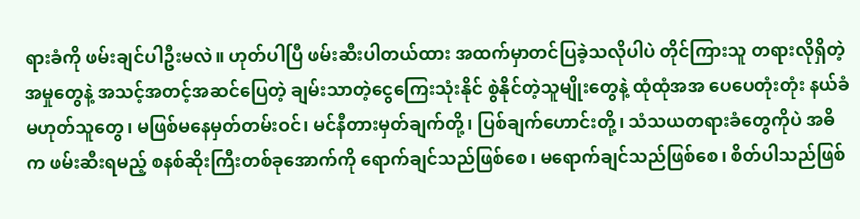ရားခံကို ဖမ်းချင်ပါဦးမလဲ။ ဟုတ်ပါပြီ ဖမ်းဆီးပါတယ်ထား အထက်မှာတင်ပြခဲ့သလိုပါပဲ တိုင်ကြားသူ တရားလိုရှိတဲ့အမှုတွေနဲ့ အသင့်အတင့်အဆင်ပြေတဲ့ ချမ်းသာတဲ့ငွေကြေးသုံးနိုင် စွဲနိုင်တဲ့သူမျိုးတွေနဲ့ ထုံထုံအအ ပေပေတုံးတုံး နယ်ခံ မဟုတ်သူတွေ၊ မဖြစ်မနေမှတ်တမ်းဝင်၊ မင်နီတားမှတ်ချက်တို့၊ ပြစ်ချက်ဟောင်းတို့၊ သံသယတရားခံတွေကိုပဲ အဓိက ဖမ်းဆီးရမည့် စနစ်ဆိုးကြီးတစ်ခုအောက်ကို ရောက်ချင်သည်ဖြစ်စေ၊ မရောက်ချင်သည်ဖြစ်စေ၊ စိတ်ပါသည်ဖြစ်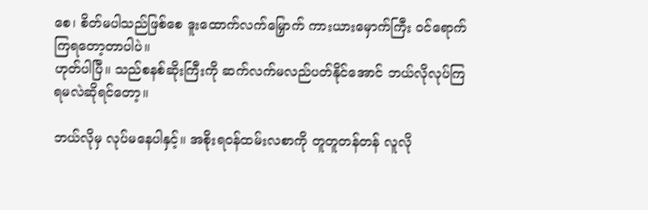စေ၊ စိတ်မပါသည်ဖြစ်စေ ဒူးထောက်လက်မြှောက် ကားယားမှောက်ကြီး ဝင်ရောက်ကြရတော့တာပါပဲ။
ဟုတ်ပါပြီ။ သည်စနစ်ဆိုးကြီးကို ဆက်လက်မလည်ပတ်နိုင်အောင် ဘယ်လိုလုပ်ကြရမလဲဆိုရင်တော့။

ဘယ်လိုမှ လုပ်မနေပါနှင့်။ အစိုးရဝန်ထမ်းလစာကို တူတူတန်တန် လူလို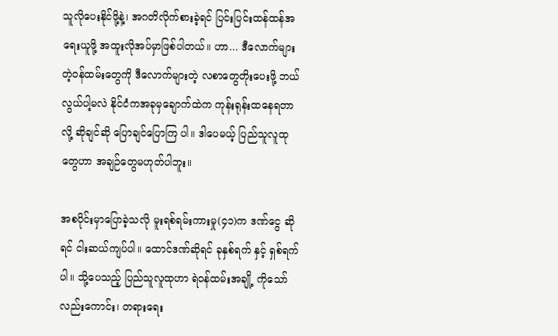သူလိုပေးနိုင်ဖို့နဲ့၊ အဂတိလိုက်စားခဲ့ရင် ပြင်းပြင်းထန်ထန်အရေးယူဖို့ အထူးလိုအပ်မှာဖြစ်ပါတယ်။ ဟာ... ဒီလောက်များတဲ့ဝန်ထမ်းတွေကို ဒီလောက်များတဲ့ လစာတွေတိုးပေးဖို့ ဘယ်လွယ်ပါ့မလဲ နိုင်ငံကအခုမှချောက်ထဲက ကုန်းရုန်းထနေရတာလို့ ဆိုချင်ဆို ပြောချင်ပြောကြ ပါ။ ဒါပေမယ့် ပြည်သူလူထုတွေဟာ အချဉ်တွေမဟုတ်ပါဘူး။

အစပိုင်းမှာပြောခဲ့သလို မူးရစ်ရမ်းကားမှု(၄၁)က ဒဏ်ငွေ ဆိုရင် ငါးဆယ်ကျပ်ပါ။ ထောင်ဒဏ်ဆိုရင် ခုနှစ်ရက် နှင့် ရှစ်ရက်ပါ။ သို့ပေသည့် ပြည်သူလူထုဟာ ရဲဝန်ထမ်းအချို့ ကိုသော်လည်းကောင်း၊ တရားရေး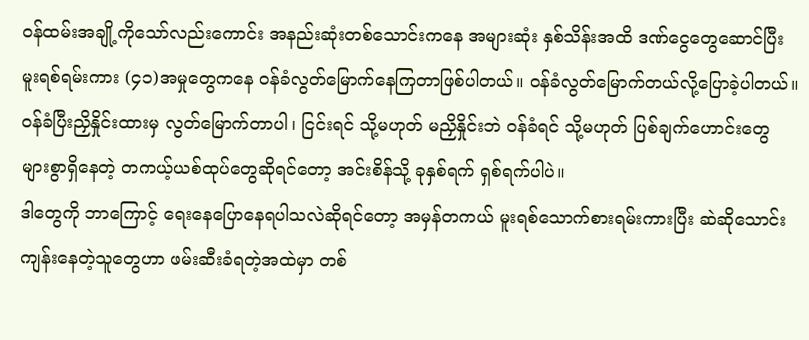ဝန်ထမ်းအချို့ကိုသော်လည်းကောင်း အနည်းဆုံးတစ်သောင်းကနေ အများဆုံး နှစ်သိန်းအထိ ဒဏ်ငွေတွေဆောင်ပြီး မူးရစ်ရမ်းကား (၄၁)အမှုတွေကနေ ဝန်ခံလွတ်မြောက်နေကြတာဖြစ်ပါတယ်။ ဝန်ခံလွတ်မြောက်တယ်လို့ပြောခဲ့ပါတယ်။ ဝန်ခံပြီးညှိနှိုင်းထားမှ လွတ်မြောက်တာပါ၊ ငြင်းရင် သို့မဟုတ် မညှိနှိုင်းဘဲ ဝန်ခံရင် သို့မဟုတ် ပြစ်ချက်ဟောင်းတွေ များစွာရှိနေတဲ့ တကယ့်ယစ်ထုပ်တွေဆိုရင်တော့ အင်းစိန်သို့ ခုနှစ်ရက် ရှစ်ရက်ပါပဲ။
ဒါတွေကို ဘာကြောင့် ရေးနေပြောနေရပါသလဲဆိုရင်တော့ အမှန်တကယ် မူးရစ်သောက်စားရမ်းကားပြီး ဆဲဆိုသောင်းကျန်းနေတဲ့သူတွေဟာ ဖမ်းဆီးခံရတဲ့အထဲမှာ တစ်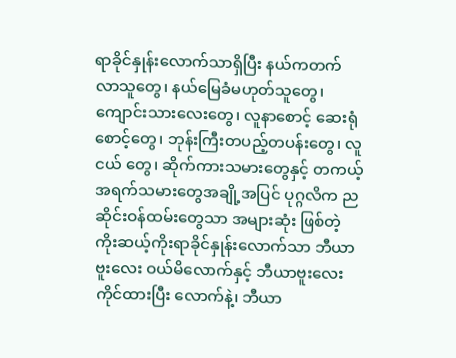ရာခိုင်နှုန်းလောက်သာရှိပြီး နယ်ကတက်လာသူတွေ၊ နယ်မြေခံမဟုတ်သူတွေ၊ ကျောင်းသားလေးတွေ၊ လူနာစောင့် ဆေးရုံစောင့်တွေ၊ ဘုန်းကြီးတပည့်တပန်းတွေ၊ လူငယ် တွေ၊ ဆိုက်ကားသမားတွေနှင့် တကယ့်အရက်သမားတွေအချို့အပြင် ပုဂ္ဂလိက ညဆိုင်းဝန်ထမ်းတွေသာ အများဆုံး ဖြစ်တဲ့ ကိုးဆယ့်ကိုးရာခိုင်နှုန်းလောက်သာ ဘီယာဗူးလေး ဝယ်မိလောက်နှင့် ဘီယာဗူးလေးကိုင်ထားပြီး လောက်နဲ့၊ ဘီယာ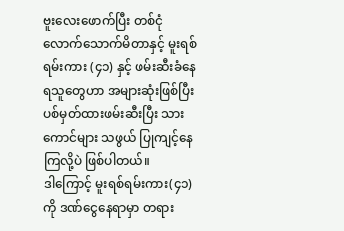ဗူးလေးဖောက်ပြီး တစ်ငုံလောက်သောက်မိတာနှင့် မူးရစ်ရမ်းကား (၄၁) နှင့် ဖမ်းဆီးခံနေရသူတွေဟာ အများဆုံးဖြစ်ပြီး ပစ်မှတ်ထားဖမ်းဆီးပြီး သားကောင်များ သဖွယ် ပြုကျင့်နေကြလို့ပဲ ဖြစ်ပါတယ်။
ဒါကြောင့် မူးရစ်ရမ်းကား(၄၁)ကို ဒဏ်ငွေနေရာမှာ တရား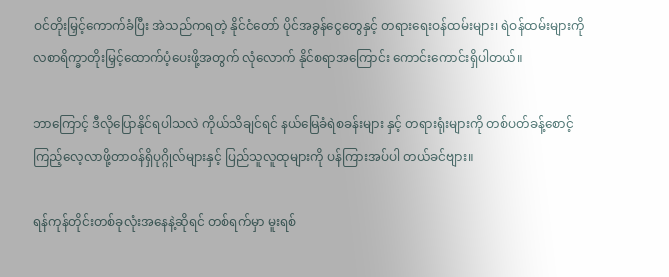ဝင်တိုးမြှင့်ကောက်ခံပြီး အဲသည်ကရတဲ့ နိုင်ငံတော် ပိုင်အခွန်ငွေတွေနှင့် တရားရေးဝန်ထမ်းများ၊ ရဲဝန်ထမ်းများကို လစာရိက္ခာတိုးမြှင့်ထောက်ပံ့ပေးဖို့အတွက် လုံလောက် နိုင်စရာအကြောင်း ကောင်းကောင်းရှိပါတယ်။

ဘာကြောင့် ဒီလိုပြောနိုင်ရပါသလဲ ကိုယ်သိချင်ရင် နယ်မြေခံရဲစခန်းများ နှင့် တရားရုံးများကို တစ်ပတ်ခန့်စောင့်ကြည့်လေ့လာဖို့တာဝန်ရှိပုဂ္ဂိုလ်များနှင့် ပြည်သူလူထုများကို ပန်ကြားအပ်ပါ တယ်ခင်ဗျား။

ရန်ကုန်တိုင်းတစ်ခုလုံးအနေနဲ့ဆိုရင် တစ်ရက်မှာ မူးရစ်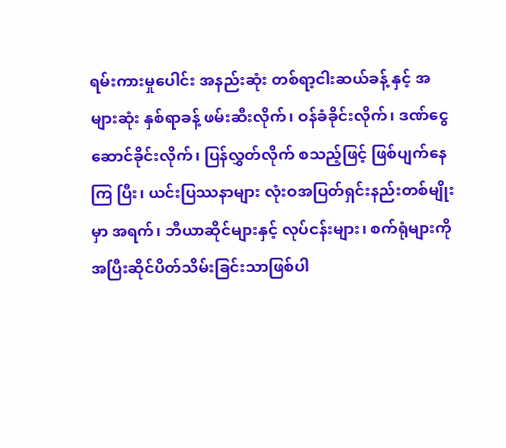ရမ်းကားမှုပေါင်း အနည်းဆုံး တစ်ရာ့ငါးဆယ်ခန့် နှင့် အများဆုံး နှစ်ရာခန့် ဖမ်းဆီးလိုက်၊ ဝန်ခံခိုင်းလိုက်၊ ဒဏ်ငွေဆောင်ခိုင်းလိုက်၊ ပြန်လွှတ်လိုက် စသည့်ဖြင့် ဖြစ်ပျက်နေကြ ပြီး၊ ယင်းပြဿနာများ လုံးဝအပြတ်ရှင်းနည်းတစ်မျိုးမှာ အရက်၊ ဘီယာဆိုင်များနှင့် လုပ်ငန်းများ၊ စက်ရုံများကို အပြီးဆိုင်ပိတ်သိမ်းခြင်းသာဖြစ်ပါ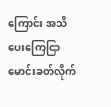ကြောင်း အသိပေးကြေငြာမောင်းခတ်လိုက်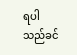ရပါသည်ခင်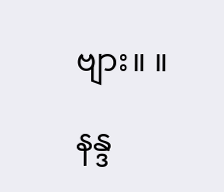ဗျား။ ။

နန္ဒ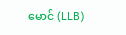မောင် (LLB)